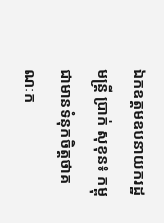ឯកឧត្តមឧបនាយករដ្ឋមន្ត្រី ប្រាក់ សុខុន៖ កម្ពុជាមានទំនុកចិត្តថាគណៈក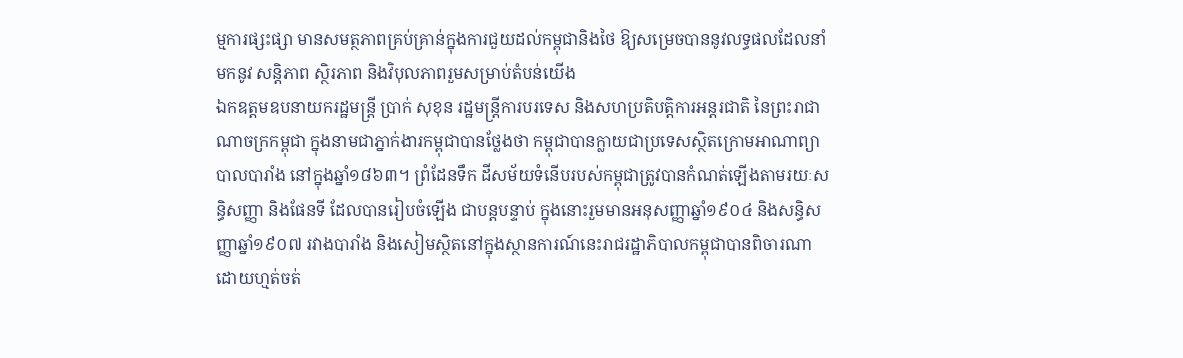ម្មការផ្សះផ្សា មានសមត្ថភាពគ្រប់គ្រាន់ក្នុងការជួយដល់កម្ពុជានិងថៃ ឱ្យសម្រេចបាននូវលទ្ធផលដែលនាំមកនូវ សន្តិភាព ស្ថិរភាព និងវិបុលភាពរួមសម្រាប់តំបន់យើង
ឯកឧត្តមឧបនាយករដ្ឋមន្ត្រី ប្រាក់ សុខុន រដ្ឋមន្ត្រីការបរទេស និងសហប្រតិបត្តិការអន្តរជាតិ នៃព្រះរាជាណាចក្រកម្ពុជា ក្នុងនាមជាភ្នាក់ងារកម្ពុជាបានថ្លែងថា កម្ពុជាបានក្លាយជាប្រទេសស្ថិតក្រោមអាណាព្យាបាលបារាំង នៅក្នុងឆ្នាំ១៨៦៣។ ព្រំដែនទឹក ដីសម័យទំនើបរបស់កម្ពុជាត្រូវបានកំណត់ឡើងតាមរយៈសន្ធិសញ្ញា និងផែនទី ដែលបានរៀបចំឡើង ជាបន្តបន្ទាប់ ក្នុងនោះរួមមានអនុសញ្ញាឆ្នាំ១៩០៤ និងសន្ធិសញ្ញាឆ្នាំ១៩០៧ រវាងបារាំង និងសៀមស្ថិតនៅក្នុងស្ថានការណ៍នេះរាជរដ្ឋាភិបាលកម្ពុជាបានពិចារណាដោយហ្មត់ចត់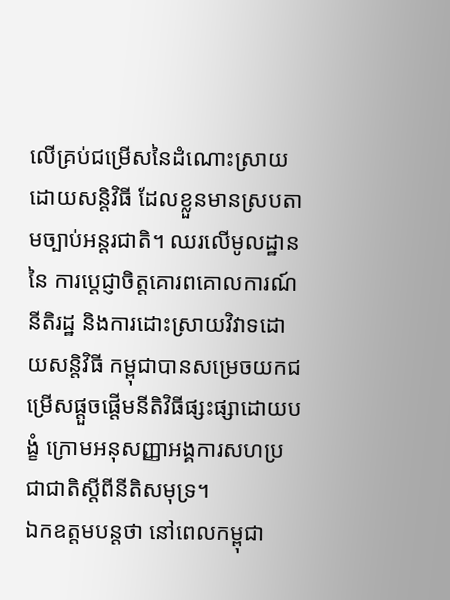លើគ្រប់ជម្រើសនៃដំណោះស្រាយដោយសន្តិវិធី ដែលខ្លួនមានស្របតាមច្បាប់អន្តរជាតិ។ ឈរលើមូលដ្ឋាននៃ ការប្តេជ្ញាចិត្តគោរពគោលការណ៍នីតិរដ្ឋ និងការដោះស្រាយវិវាទដោយសន្តិវិធី កម្ពុជាបានសម្រេចយកជម្រើសផ្តួចផ្តើមនីតិវិធីផ្សះផ្សាដោយបង្ខំ ក្រោមអនុសញ្ញាអង្គការសហប្រជាជាតិស្តីពីនីតិសមុទ្រ។
ឯកឧត្តមបន្តថា នៅពេលកម្ពុជា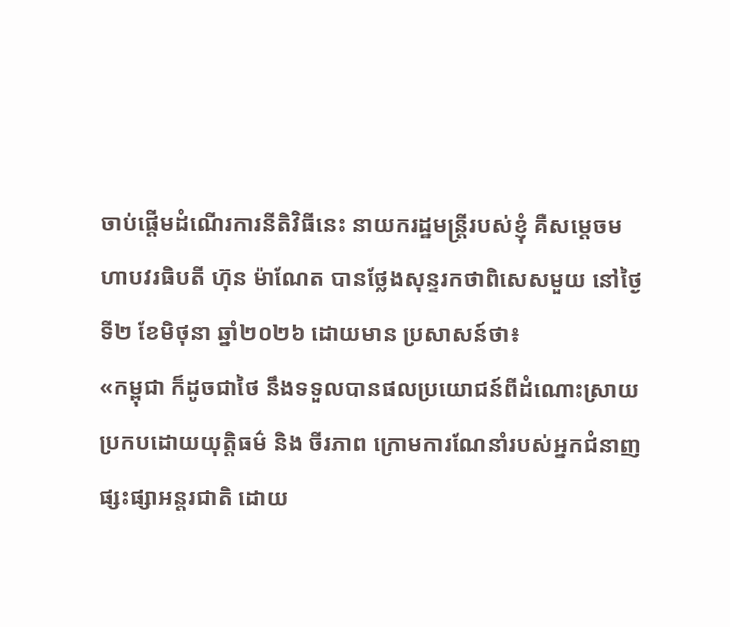ចាប់ផ្តើមដំណើរការនីតិវិធីនេះ នាយករដ្ឋមន្ត្រីរបស់ខ្ញុំ គឺសម្តេចមហាបវរធិបតី ហ៊ុន ម៉ាណែត បានថ្លែងសុន្ទរកថាពិសេសមួយ នៅថ្ងៃទី២ ខែមិថុនា ឆ្នាំ២០២៦ ដោយមាន ប្រសាសន៍ថា៖
«កម្ពុជា ក៏ដូចជាថៃ នឹងទទួលបានផលប្រយោជន៍ពីដំណោះស្រាយប្រកបដោយយុត្តិធម៌ និង ចីរភាព ក្រោមការណែនាំរបស់អ្នកជំនាញផ្សះផ្សាអន្តរជាតិ ដោយ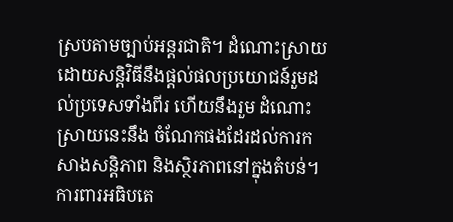ស្របតាមច្បាប់អន្តរជាតិ។ ដំណោះស្រាយដោយសន្តិវិធីនឹងផ្តល់ផលប្រយោជន៍រួមដល់ប្រទេសទាំងពីរ ហើយនឹងរួម ដំណោះស្រាយនេះនឹង ចំណែកផងដែរដល់ការកសាងសន្តិភាព និងស្ថិរភាពនៅក្នុងតំបន់។ ការពារអធិបតេ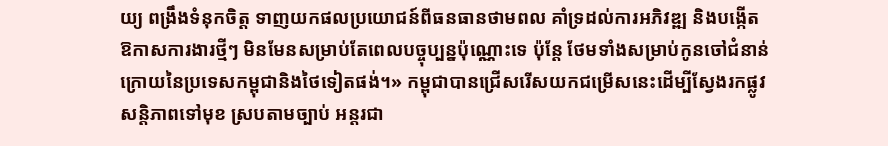យ្យ ពង្រឹងទំនុកចិត្ត ទាញយកផលប្រយោជន៍ពីធនធានថាមពល គាំទ្រដល់ការអភិវឌ្ឍ និងបង្កើតឱកាសការងារថ្មីៗ មិនមែនសម្រាប់តែពេលបច្ចុប្បន្នប៉ុណ្ណោះទេ ប៉ុន្តែ ថែមទាំងសម្រាប់កូនចៅជំនាន់ក្រោយនៃប្រទេសកម្ពុជានិងថៃទៀតផង់។» កម្ពុជាបានជ្រើសរើសយកជម្រើសនេះដើម្បីស្វែងរកផ្លូវសន្តិភាពទៅមុខ ស្របតាមច្បាប់ អន្តរជា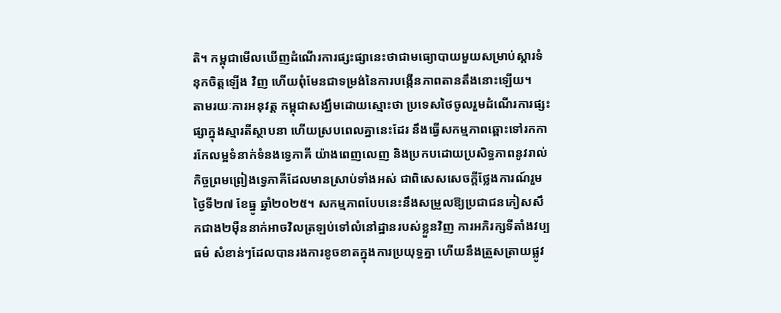តិ។ កម្ពុជាមើលឃើញដំណើរការផ្សះផ្សានេះថាជាមធ្យោបាយមួយសម្រាប់ស្តារទំនុកចិត្តឡើង វិញ ហើយពុំមែនជាទម្រង់នៃការបង្កើនភាពតានតឹងនោះឡើយ។
តាមរយៈការអនុវត្ត កម្ពុជាសង្ឃឹមដោយស្មោះថា ប្រទេសថៃចូលរួមដំណើរការផ្សះផ្សាក្នុងស្មារតីស្ថាបនា ហើយស្របពេលគ្នានេះដែរ នឹងធ្វើសកម្មភាពឆ្ពោះទៅរកការកែលម្អទំនាក់ទំនងទ្វេភាគី យ៉ាងពេញលេញ និងប្រកបដោយប្រសិទ្ធភាពនូវរាល់កិច្ចព្រមព្រៀងទ្វេភាគីដែលមានស្រាប់ទាំងអស់ ជាពិសេសសេចក្តីថ្លែងការណ៍រួមថ្ងៃទី២៧ ខែធ្នូ ឆ្នាំ២០២៥។ សកម្មភាពបែបនេះនឹងសម្រួលឱ្យប្រជាជនភៀសសឹកជាង២ម៉ឺននាក់អាចវិលត្រឡប់ទៅលំនៅដ្ឋានរបស់ខ្លួនវិញ ការអភិរក្សទីតាំងវប្បធម៌ សំខាន់ៗដែលបានរងការខូចខាតក្នុងការប្រយុទ្ធគ្នា ហើយនឹងត្រួសត្រាយផ្លូវ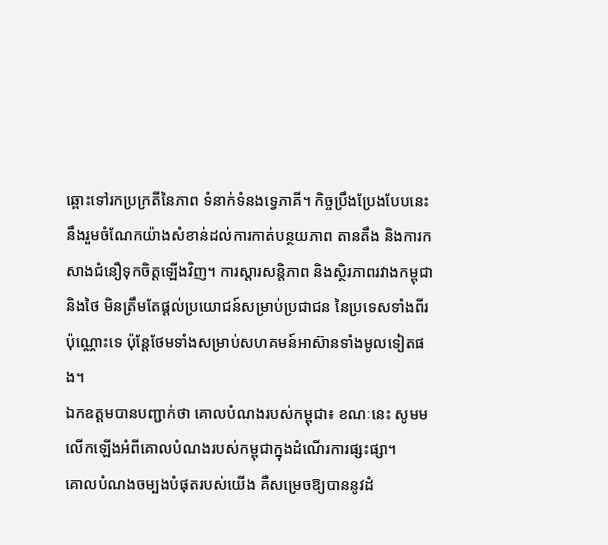ឆ្ពោះទៅរកប្រក្រតីនៃភាព ទំនាក់ទំនងទ្វេភាគី។ កិច្ចប្រឹងប្រែងបែបនេះនឹងរួមចំណែកយ៉ាងសំខាន់ដល់ការកាត់បន្ថយភាព តានតឹង និងការកសាងជំនឿទុកចិត្តឡើងវិញ។ ការស្តារសន្តិភាព និងស្ថិរភាពរវាងកម្ពុជានិងថៃ មិនត្រឹមតែផ្តល់ប្រយោជន៍សម្រាប់ប្រជាជន នៃប្រទេសទាំងពីរប៉ុណ្ណោះទេ ប៉ុន្តែថែមទាំងសម្រាប់សហគមន៍អាស៊ានទាំងមូលទៀតផង។
ឯកឧត្តមបានបញ្ជាក់ថា គោលបំណងរបស់កម្ពុជា៖ ខណៈនេះ សូមមលើកឡើងអំពីគោលបំណងរបស់កម្ពុជាក្នុងដំណើរការផ្សះផ្សា។
គោលបំណងចម្បងបំផុតរបស់យើង គឺសម្រេចឱ្យបាននូវដំ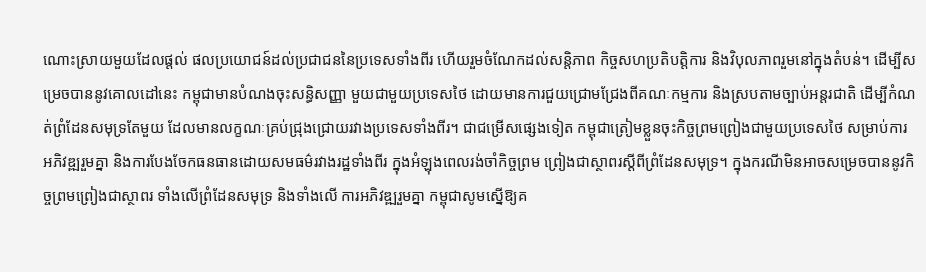ណោះស្រាយមួយដែលផ្តល់ ផលប្រយោជន៍ដល់ប្រជាជននៃប្រទេសទាំងពីរ ហើយរួមចំណែកដល់សន្តិភាព កិច្ចសហប្រតិបត្តិការ និងវិបុលភាពរួមនៅក្នុងតំបន់។ ដើម្បីសម្រេចបាននូវគោលដៅនេះ កម្ពុជាមានបំណងចុះសន្ធិសញ្ញា មួយជាមួយប្រទេសថៃ ដោយមានការជួយជ្រោមជ្រែងពីគណៈកម្មការ និងស្របតាមច្បាប់អន្តរជាតិ ដើម្បីកំណត់ព្រំដែនសមុទ្រតែមួយ ដែលមានលក្ខណៈគ្រប់ជ្រុងជ្រោយរវាងប្រទេសទាំងពីរ។ ជាជម្រើសផ្សេងទៀត កម្ពុជាត្រៀមខ្លួនចុះកិច្ចព្រមព្រៀងជាមួយប្រទេសថៃ សម្រាប់ការ អភិវឌ្ឍរួមគ្នា និងការបែងចែកធនធានដោយសមធម៌រវាងរដ្ឋទាំងពីរ ក្នុងអំឡុងពេលរង់ចាំកិច្ចព្រម ព្រៀងជាស្ថាពរស្តីពីព្រំដែនសមុទ្រ។ ក្នុងករណីមិនអាចសម្រេចបាននូវកិច្ចព្រមព្រៀងជាស្ថាពរ ទាំងលើព្រំដែនសមុទ្រ និងទាំងលើ ការអភិវឌ្ឍរួមគ្នា កម្ពុជាសូមស្នើឱ្យគ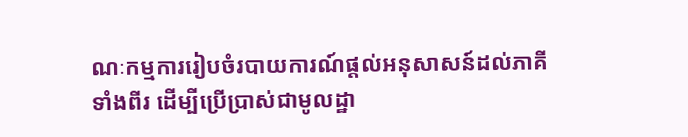ណៈកម្មការរៀបចំរបាយការណ៍ផ្តល់អនុសាសន៍ដល់ភាគីទាំងពីរ ដើម្បីប្រើប្រាស់ជាមូលដ្ឋា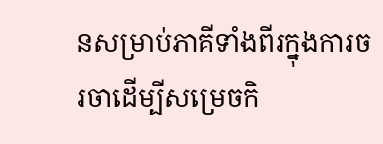នសម្រាប់ភាគីទាំងពីរក្នុងការចរចាដើម្បីសម្រេចកិ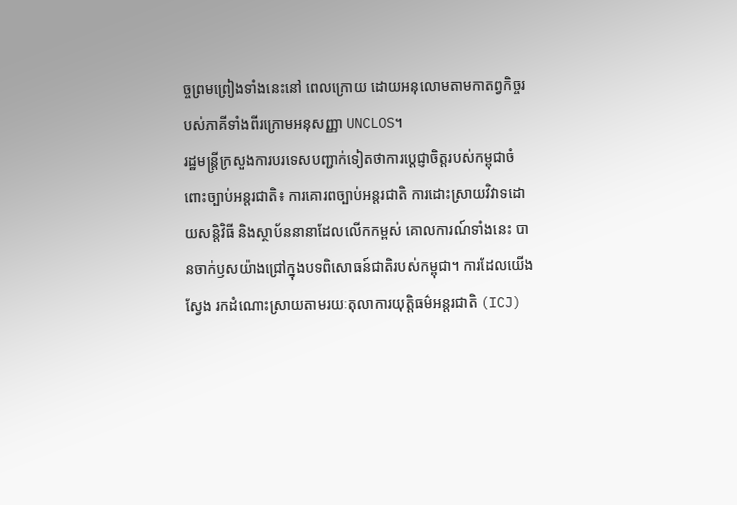ច្ចព្រមព្រៀងទាំងនេះនៅ ពេលក្រោយ ដោយអនុលោមតាមកាតព្វកិច្ចរបស់ភាគីទាំងពីរក្រោមអនុសញ្ញា UNCLOS។
រដ្ឋមន្ត្រីក្រសួងការបរទេសបញ្ជាក់ទៀតថាការប្តេជ្ញាចិត្តរបស់កម្ពុជាចំពោះច្បាប់អន្តរជាតិ៖ ការគោរពច្បាប់អន្តរជាតិ ការដោះស្រាយវិវាទដោយសន្តិវិធី និងស្ថាប័ននានាដែលលើកកម្ពស់ គោលការណ៍ទាំងនេះ បានចាក់ឫសយ៉ាងជ្រៅក្នុងបទពិសោធន៍ជាតិរបស់កម្ពុជា។ ការដែលយើងស្វែង រកដំណោះស្រាយតាមរយៈតុលាការយុត្តិធម៌អន្តរជាតិ (ICJ)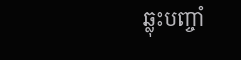ឆ្លុះបញ្ចាំ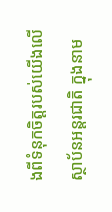ងពីទំនុកចិត្តរបស់យើងលើ ស្ថាប័នអន្តរជាតិ ក្នុងនាម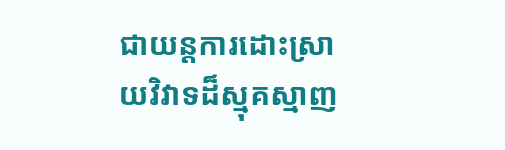ជាយន្តការដោះស្រាយវិវាទដ៏ស្មុគស្មាញ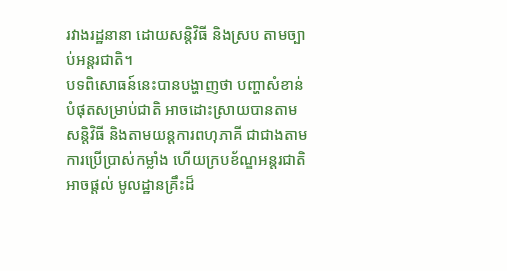រវាងរដ្ឋនានា ដោយសន្តិវិធី និងស្រប តាមច្បាប់អន្តរជាតិ។
បទពិសោធន៍នេះបានបង្ហាញថា បញ្ហាសំខាន់បំផុតសម្រាប់ជាតិ អាចដោះស្រាយបានតាម សន្តិវិធី និងតាមយន្តការពហុភាគី ជាជាងតាមការប្រើប្រាស់កម្លាំង ហើយក្របខ័ណ្ឌអន្តរជាតិអាចផ្តល់ មូលដ្ឋានគ្រឹះដ៏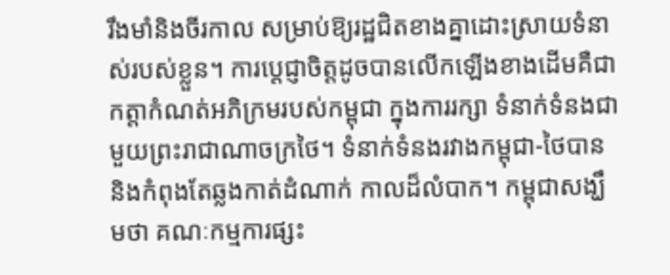រឹងមាំនិងចីរកាល សម្រាប់ឱ្យរដ្ឋជិតខាងគ្នាដោះស្រាយទំនាស់របស់ខ្លួន។ ការប្តេជ្ញាចិត្តដូចបានលើកឡើងខាងដើមគឺជាកត្តាកំណត់អភិក្រមរបស់កម្ពុជា ក្នុងការរក្សា ទំនាក់ទំនងជាមួយព្រះរាជាណាចក្រថៃ។ ទំនាក់ទំនងរវាងកម្ពុជា-ថៃបាន និងកំពុងតែឆ្លងកាត់ដំណាក់ កាលដ៏លំបាក។ កម្ពុជាសង្ឃឹមថា គណៈកម្មការផ្សះ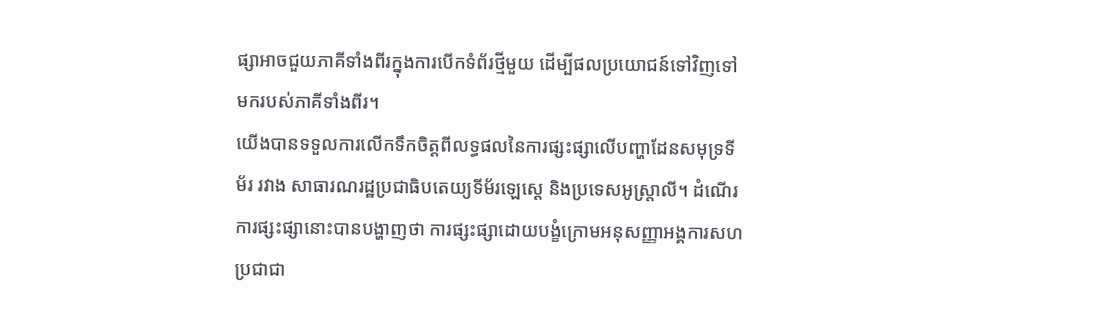ផ្សាអាចជួយភាគីទាំងពីរក្នុងការបើកទំព័រថ្មីមួយ ដើម្បីផលប្រយោជន៍ទៅវិញទៅមករបស់ភាគីទាំងពីរ។
យើងបានទទួលការលើកទឹកចិត្តពីលទ្ធផលនៃការផ្សះផ្សាលើបញ្ហាដែនសមុទ្រទីម័រ រវាង សាធារណរដ្ឋប្រជាធិបតេយ្យទីម័រឡេស្តេ និងប្រទេសអូស្ត្រាលី។ ដំណើរការផ្សះផ្សានោះបានបង្ហាញថា ការផ្សះផ្សាដោយបង្ខំក្រោមអនុសញ្ញាអង្គការសហប្រជាជា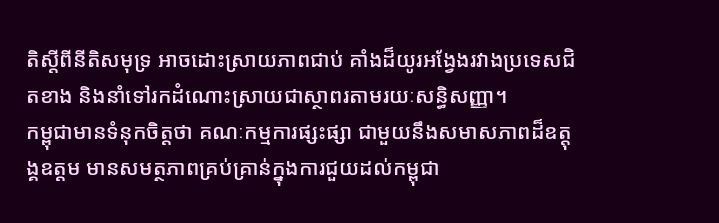តិស្តីពីនីតិសមុទ្រ អាចដោះស្រាយភាពជាប់ គាំងដ៏យូរអង្វែងរវាងប្រទេសជិតខាង និងនាំទៅរកដំណោះស្រាយជាស្ថាពរតាមរយៈសន្ធិសញ្ញា។
កម្ពុជាមានទំនុកចិត្តថា គណៈកម្មការផ្សះផ្សា ជាមួយនឹងសមាសភាពដ៏ឧត្តុង្គឧត្តម មានសមត្ថភាពគ្រប់គ្រាន់ក្នុងការជួយដល់កម្ពុជា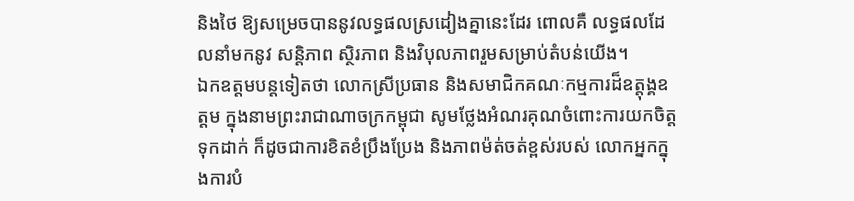និងថៃ ឱ្យសម្រេចបាននូវលទ្ធផលស្រដៀងគ្នានេះដែរ ពោលគឺ លទ្ធផលដែលនាំមកនូវ សន្តិភាព ស្ថិរភាព និងវិបុលភាពរួមសម្រាប់តំបន់យើង។
ឯកឧត្តមបន្តទៀតថា លោកស្រីប្រធាន និងសមាជិកគណៈកម្មការដ៏ឧត្តុង្គឧត្តម ក្នុងនាមព្រះរាជាណាចក្រកម្ពុជា សូមថ្លែងអំណរគុណចំពោះការយកចិត្តទុកដាក់ ក៏ដូចជាការខិតខំប្រឹងប្រែង និងភាពម៉ត់ចត់ខ្ពស់របស់ លោកអ្នកក្នុងការបំ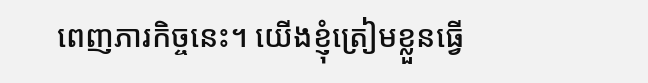ពេញភារកិច្ចនេះ។ យើងខ្ញុំត្រៀមខ្លួនធ្វើ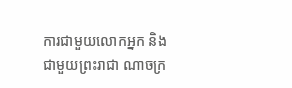ការជាមួយលោកអ្នក និងជាមួយព្រះរាជា ណាចក្រ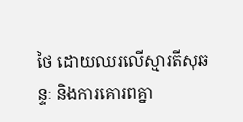ថៃ ដោយឈរលើស្មារតីសុឆន្ទៈ និងការគោរពគ្នា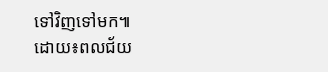ទៅវិញទៅមក៕
ដោយ៖ពលជ័យ